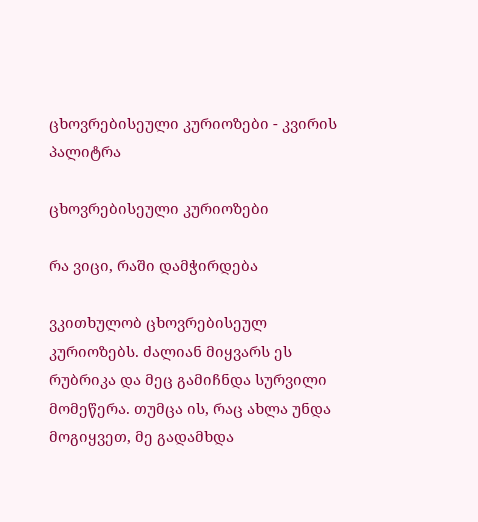ცხოვრებისეული კურიოზები - კვირის პალიტრა

ცხოვრებისეული კურიოზები

რა ვიცი, რაში დამჭირდება

ვკითხულობ ცხოვრებისეულ კურიოზებს. ძალიან მიყვარს ეს რუბრიკა და მეც გამიჩნდა სურვილი მომეწერა. თუმცა ის, რაც ახლა უნდა მოგიყვეთ, მე გადამხდა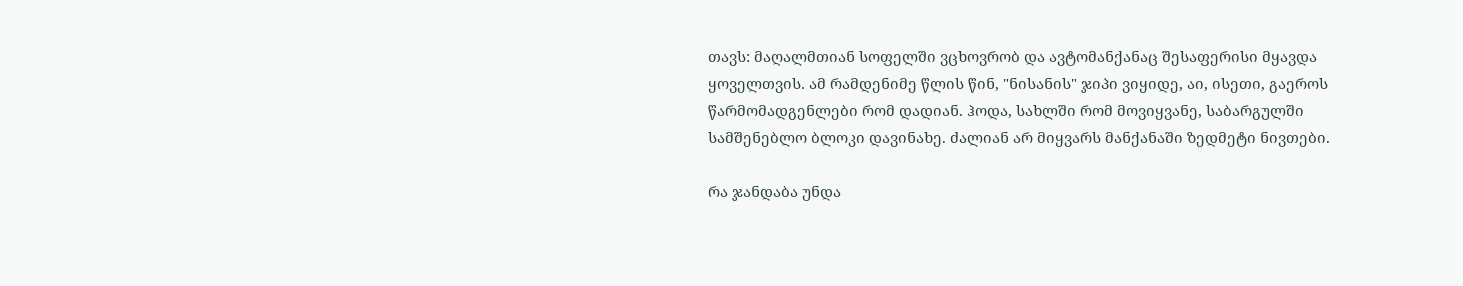თავს: მაღალმთიან სოფელში ვცხოვრობ და ავტომანქანაც შესაფერისი მყავდა ყოველთვის. ამ რამდენიმე წლის წინ, "ნისანის" ჯიპი ვიყიდე, აი, ისეთი, გაეროს წარმომადგენლები რომ დადიან. ჰოდა, სახლში რომ მოვიყვანე, საბარგულში სამშენებლო ბლოკი დავინახე. ძალიან არ მიყვარს მანქანაში ზედმეტი ნივთები.

რა ჯანდაბა უნდა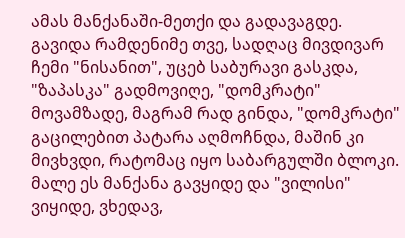ამას მანქანაში-მეთქი და გადავაგდე. გავიდა რამდენიმე თვე, სადღაც მივდივარ ჩემი "ნისანით", უცებ საბურავი გასკდა, "ზაპასკა" გადმოვიღე, "დომკრატი" მოვამზადე, მაგრამ რად გინდა, "დომკრატი" გაცილებით პატარა აღმოჩნდა, მაშინ კი მივხვდი, რატომაც იყო საბარგულში ბლოკი. მალე ეს მანქანა გავყიდე და "ვილისი" ვიყიდე, ვხედავ,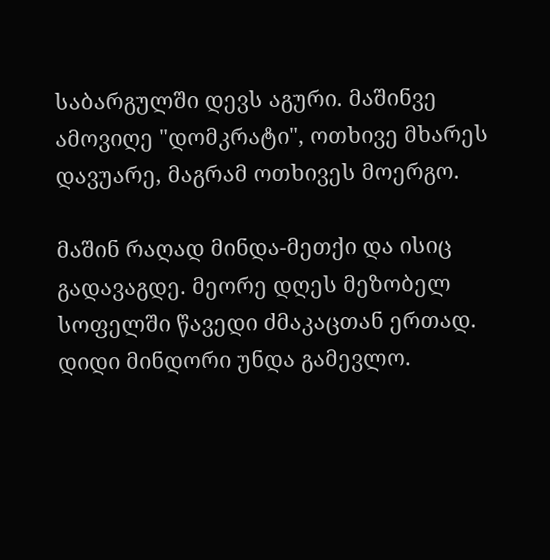საბარგულში დევს აგური. მაშინვე ამოვიღე "დომკრატი", ოთხივე მხარეს დავუარე, მაგრამ ოთხივეს მოერგო.

მაშინ რაღად მინდა-მეთქი და ისიც გადავაგდე. მეორე დღეს მეზობელ სოფელში წავედი ძმაკაცთან ერთად. დიდი მინდორი უნდა გამევლო.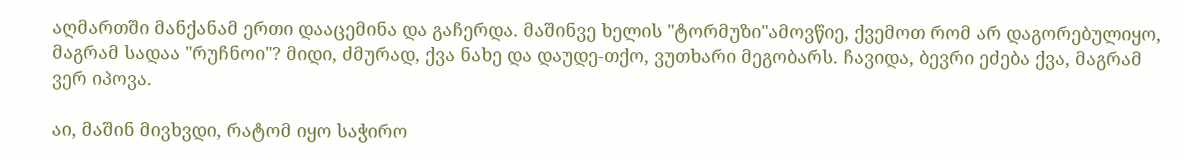აღმართში მანქანამ ერთი დააცემინა და გაჩერდა. მაშინვე ხელის "ტორმუზი"ამოვწიე, ქვემოთ რომ არ დაგორებულიყო, მაგრამ სადაა "რუჩნოი"? მიდი, ძმურად, ქვა ნახე და დაუდე-თქო, ვუთხარი მეგობარს. ჩავიდა, ბევრი ეძება ქვა, მაგრამ ვერ იპოვა.

აი, მაშინ მივხვდი, რატომ იყო საჭირო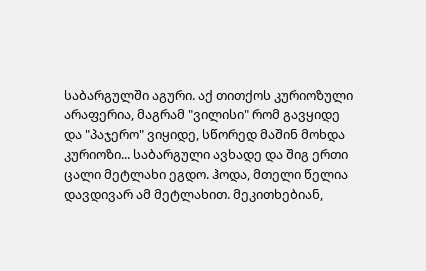საბარგულში აგური. აქ თითქოს კურიოზული არაფერია, მაგრამ "ვილისი" რომ გავყიდე და "პაჯერო" ვიყიდე, სწორედ მაშინ მოხდა კურიოზი... საბარგული ავხადე და შიგ ერთი ცალი მეტლახი ეგდო. ჰოდა, მთელი წელია დავდივარ ამ მეტლახით. მეკითხებიან,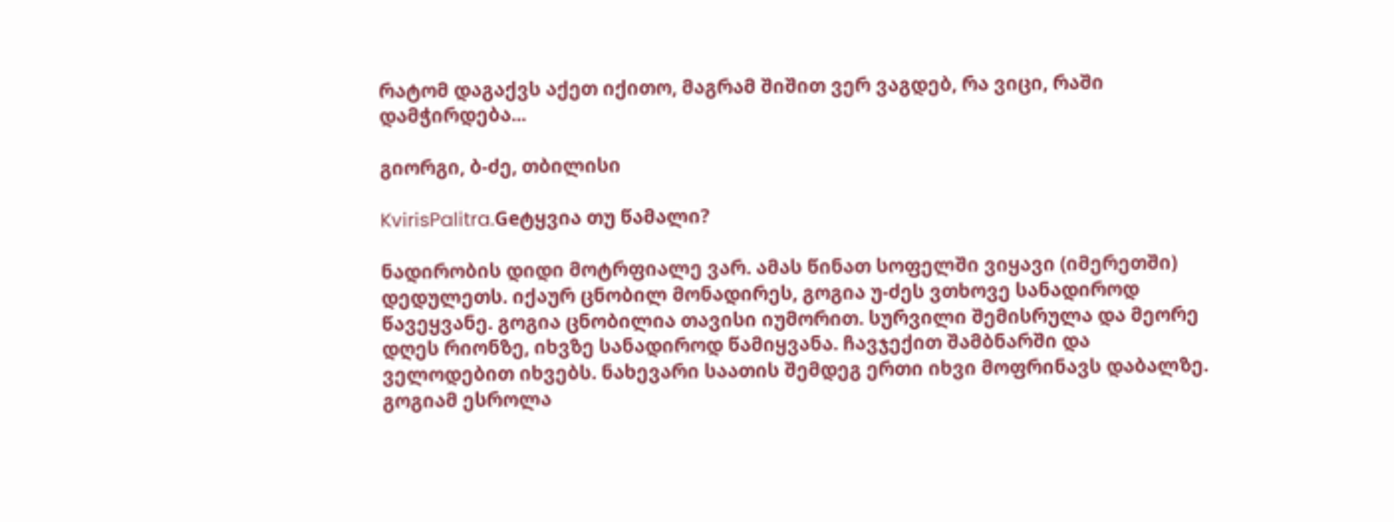რატომ დაგაქვს აქეთ იქითო, მაგრამ შიშით ვერ ვაგდებ, რა ვიცი, რაში დამჭირდება...

გიორგი, ბ-ძე, თბილისი

KvirisPalitra.Geტყვია თუ წამალი?

ნადირობის დიდი მოტრფიალე ვარ. ამას წინათ სოფელში ვიყავი (იმერეთში) დედულეთს. იქაურ ცნობილ მონადირეს, გოგია უ-ძეს ვთხოვე სანადიროდ წავეყვანე. გოგია ცნობილია თავისი იუმორით. სურვილი შემისრულა და მეორე დღეს რიონზე, იხვზე სანადიროდ წამიყვანა. ჩავჯექით შამბნარში და ველოდებით იხვებს. ნახევარი საათის შემდეგ ერთი იხვი მოფრინავს დაბალზე. გოგიამ ესროლა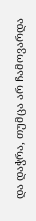და დაჭრა, თუმცა არ ჩამოვარდა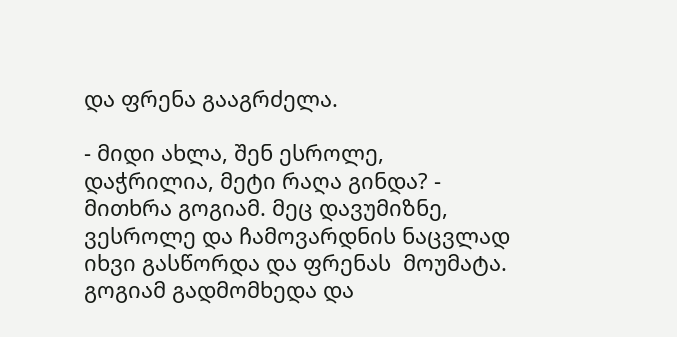და ფრენა გააგრძელა.

- მიდი ახლა, შენ ესროლე, დაჭრილია, მეტი რაღა გინდა? - მითხრა გოგიამ. მეც დავუმიზნე, ვესროლე და ჩამოვარდნის ნაცვლად იხვი გასწორდა და ფრენას  მოუმატა. გოგიამ გადმომხედა და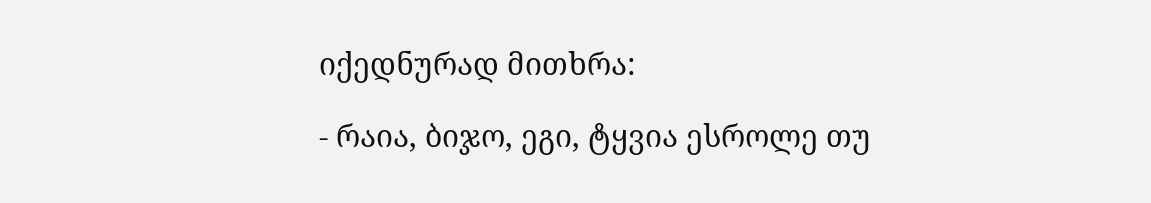იქედნურად მითხრა:

- რაია, ბიჯო, ეგი, ტყვია ესროლე თუ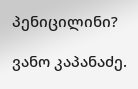პენიცილინი?

ვანო კაპანაძე.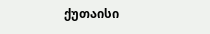ქუთაისი